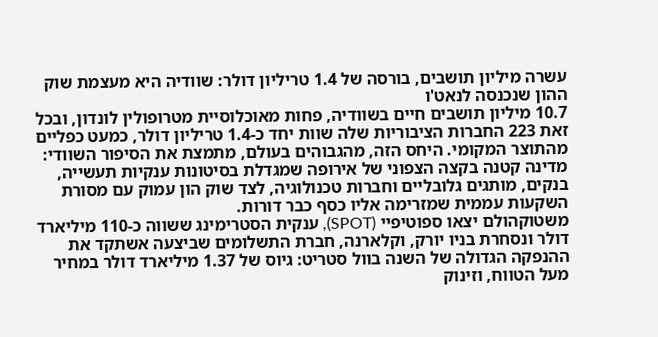עשרה מיליון תושבים, בורסה של 1.4 טריליון דולר: שוודיה היא מעצמת שוק ההון שנכנסה לנאט'ו
10.7 מיליון תושבים חיים בשוודיה, פחות מאוכלוסיית מטרופולין לונדון, ובכל זאת 223 החברות הציבוריות שלה שוות יחד כ-1.4 טריליון דולר, כמעט כפליים מהתוצר המקומי. היחס הזה, מהגבוהים בעולם, מתמצת את הסיפור השוודי: מדינה קטנה בקצה הצפוני של אירופה שמגדלת בסיטונות ענקיות תעשייה, בנקים, מותגים גלובליים וחברות טכנולוגיה, לצד שוק הון עמוק עם מסורת השקעות עממית שמזרימה אליו כסף כבר דורות.
משטוקהולם יצאו ספוטיפיי (SPOT), ענקית הסטרימינג ששווה כ-110 מיליארד דולר ונסחרת בניו יורק, וקלארנה, חברת התשלומים שביצעה אשתקד את ההנפקה הגדולה של השנה בוול סטריט: גיוס של 1.37 מיליארד דולר במחיר מעל הטווח, וזינוק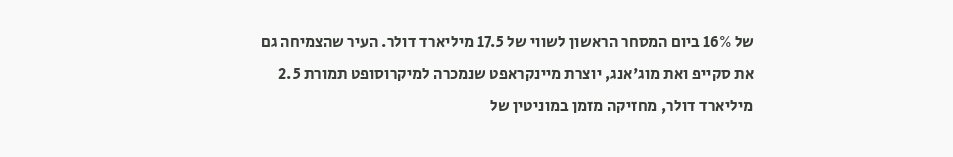של 16% ביום המסחר הראשון לשווי של 17.5 מיליארד דולר. העיר שהצמיחה גם את סקייפ ואת מוג'אנג, יוצרת מיינקראפט שנמכרה למיקרוסופט תמורת 2.5 מיליארד דולר, מחזיקה מזמן במוניטין של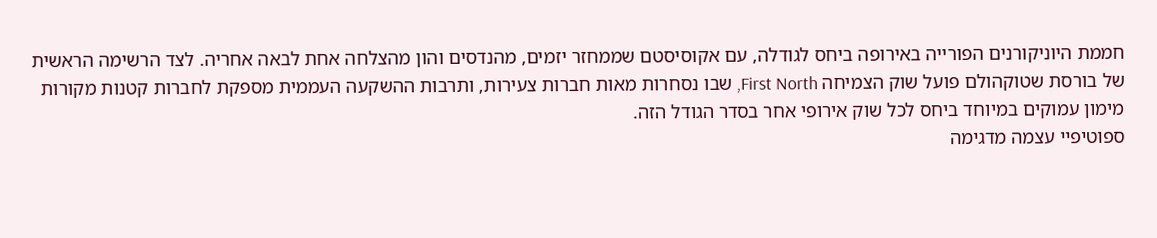חממת היוניקורנים הפורייה באירופה ביחס לגודלה, עם אקוסיסטם שממחזר יזמים, מהנדסים והון מהצלחה אחת לבאה אחריה. לצד הרשימה הראשית של בורסת שטוקהולם פועל שוק הצמיחה First North, שבו נסחרות מאות חברות צעירות, ותרבות ההשקעה העממית מספקת לחברות קטנות מקורות מימון עמוקים במיוחד ביחס לכל שוק אירופי אחר בסדר הגודל הזה.
ספוטיפיי עצמה מדגימה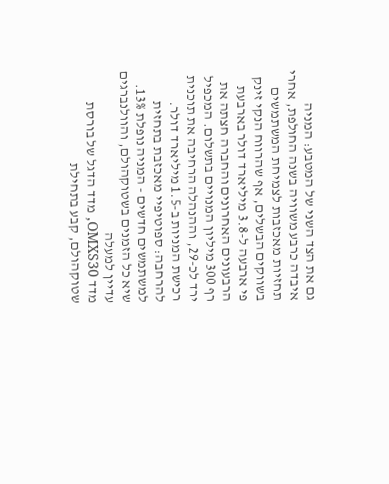גם את הצד השני של המטבע: המניה איבדה כרבע משוויה בשנה החולפת, אחרי תחזיות מאכזבות לצמיחת המשתמשים בשווקים הבשלים, אף שהרווח הנקי זינק פי ארבעה ל-3.8 מיליארד דולר בארבעת הרבעונים האחרונים והחברה חצתה את רף 300 מיליון המנויים בתשלום. המכפיל ירד לכ-29, וההנהלה הרחיבה את תוכנית רכישת המניות ב-1.5 מיליארד דולר. להרחבה: ספוטיפיי מאכזבת בתחזית למשתמשים חדשים - המניה נופלת 13%.
שיא כל הזמנים בשטוקהולם, והוולנברגים עדיין למעלה
מדד OMXS30, מדד הדגל של בורסת שטוקהולם, קבע בתחילת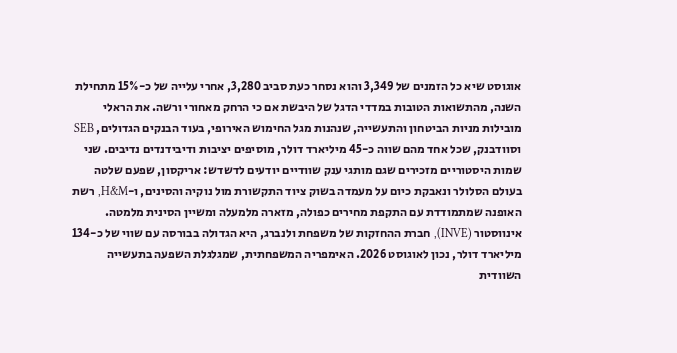אוגוסט שיא כל הזמנים של 3,349 והוא נסחר כעת סביב 3,280, אחרי עלייה של כ-15% מתחילת השנה, מהתשואות הטובות במדדי הדגל של היבשת אם כי הרחק מאחורי ורשה. את הראלי מובילות מניות הביטחון והתעשייה, שנהנות מגל החימוש האירופי, בעוד הבנקים הגדולים, SEB וסוודבנק, שכל אחד מהם שווה כ-45 מיליארד דולר, מוסיפים יציבות ודיבידנדים נדיבים. שני שמות היסטוריים מזכירים שגם מותגי ענק שוודיים יודעים לדשדש: אריקסון, שפעם שלטה בעולם הסלולר ונאבקת כיום על מעמדה בשוק ציוד התקשורת מול נוקיה והסינים, ו-H&M, רשת האופנה שמתמודדת עם התקפת מחירים כפולה, מזארה מלמעלה ומשיין הסינית מלמטה.
אינווסטור (INVE), חברת ההחזקות של משפחת ולנברג, היא הגדולה בבורסה עם שווי של כ-134 מיליארד דולר, נכון לאוגוסט 2026. האימפריה המשפחתית, שמגלגלת השפעה בתעשייה השוודית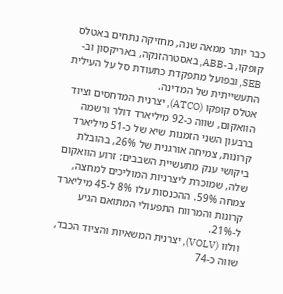כבר יותר ממאה שנה, מחזיקה נתחים באטלס קופקו, ב-ABB, באסטרהזנקה, באריקסון וב-SEB, ובפועל מתפקדת כתעודת סל על העילית התעשייתית של המדינה.
אטלס קופקו (ATCO), יצרנית המדחסים וציוד הוואקום, שווה כ-92 מיליארד דולר ורשמה ברבעון השני הזמנות שיא של כ-51 מיליארד קרונות, צמיחה אורגנית של 26%, בהובלת ביקושי ענק מתעשיית השבבים: זרוע הוואקום שלה, שמוכרת ליצרניות המוליכים למחצה, צמחה 59%. ההכנסות עלו 8% ל-45 מיליארד קרונות והמרווח התפעולי המתואם הגיע ל-21%.
וולוו (VOLV), יצרנית המשאיות והציוד הכבד, שווה כ-74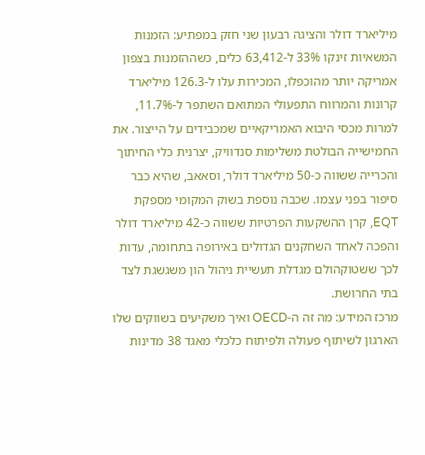מיליארד דולר והציגה רבעון שני חזק במפתיע: הזמנות המשאיות זינקו 33% ל-63,412 כלים, כשההזמנות בצפון אמריקה יותר מהוכפלו, המכירות עלו ל-126.3 מיליארד קרונות והמרווח התפעולי המתואם השתפר ל-11.7%, למרות מכסי היבוא האמריקאיים שמכבידים על הייצור. את החמישייה הבולטת משלימות סנדוויק, יצרנית כלי החיתוך והכרייה ששווה כ-50 מיליארד דולר, וסאאב, שהיא כבר סיפור בפני עצמו. שכבה נוספת בשוק המקומי מספקת EQT, קרן ההשקעות הפרטיות ששווה כ-42 מיליארד דולר והפכה לאחד השחקנים הגדולים באירופה בתחומה, עדות לכך ששטוקהולם מגדלת תעשיית ניהול הון משגשגת לצד בתי החרושת.
מרכז המידע: מה זה ה-OECD ואיך משקיעים בשווקים שלו
הארגון לשיתוף פעולה ולפיתוח כלכלי מאגד 38 מדינות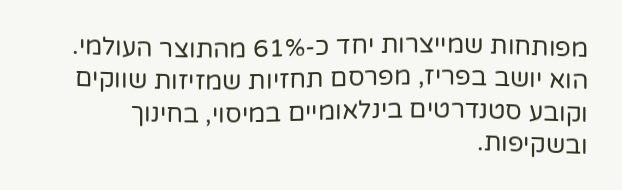מפותחות שמייצרות יחד כ-61% מהתוצר העולמי. הוא יושב בפריז, מפרסם תחזיות שמזיזות שווקים וקובע סטנדרטים בינלאומיים במיסוי, בחינוך ובשקיפות.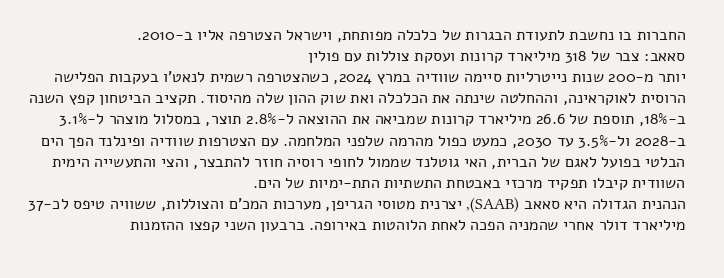החברות בו נחשבת לתעודת הבגרות של כלכלה מפותחת, וישראל הצטרפה אליו ב-2010.
סאאב: צבר של 318 מיליארד קרונות ועסקת צוללות עם פולין
יותר מ-200 שנות נייטרליות סיימה שוודיה במרץ 2024, כשהצטרפה רשמית לנאט'ו בעקבות הפלישה הרוסית לאוקראינה, וההחלטה שינתה את הכלכלה ואת שוק ההון שלה מהיסוד. תקציב הביטחון קפץ השנה ב-18%, תוספת של 26.6 מיליארד קרונות שמביאה את ההוצאה ל-2.8% תוצר, במסלול מוצהר ל-3.1% ב-2028 ול-3.5% עד 2030, כמעט כפול מהרמה שלפני המלחמה. עם הצטרפות שוודיה ופינלנד הפך הים הבלטי בפועל לאגם של הברית, האי גוטלנד שממול לחופי רוסיה חוזר להתבצר, והצי והתעשייה הימית השוודית קיבלו תפקיד מרכזי באבטחת התשתיות התת-ימיות של הים.
הנהנית הגדולה היא סאאב (SAAB), יצרנית מטוסי הגריפן, מערכות המכ'ם והצוללות, ששוויה טיפס לכ-37 מיליארד דולר אחרי שהמניה הפכה לאחת הלוהטות באירופה. ברבעון השני קפצו ההזמנות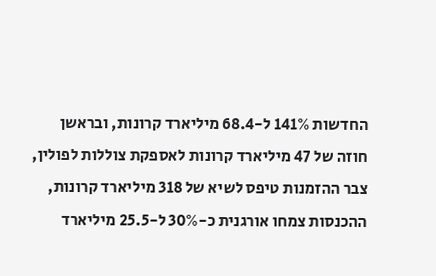החדשות 141% ל-68.4 מיליארד קרונות, ובראשן חוזה של 47 מיליארד קרונות לאספקת צוללות לפולין, צבר ההזמנות טיפס לשיא של 318 מיליארד קרונות, ההכנסות צמחו אורגנית כ-30% ל-25.5 מיליארד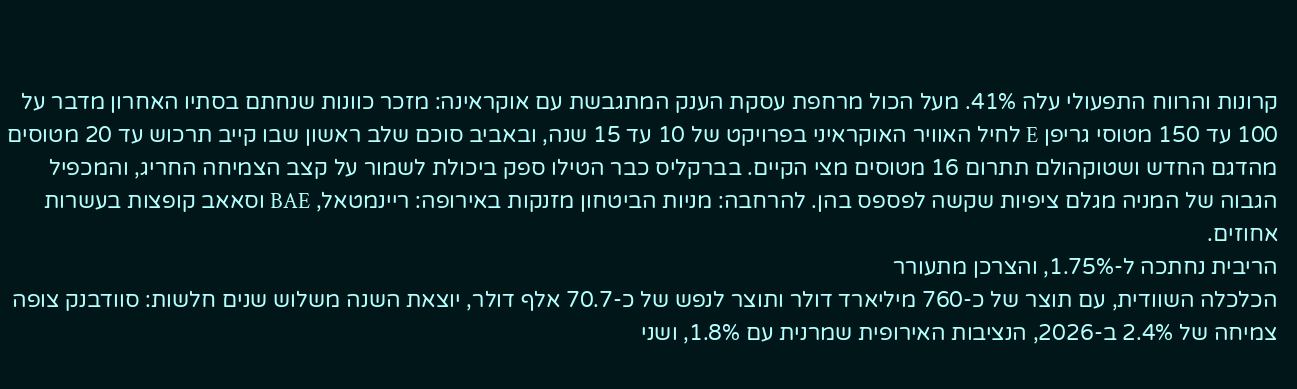קרונות והרווח התפעולי עלה 41%. מעל הכול מרחפת עסקת הענק המתגבשת עם אוקראינה: מזכר כוונות שנחתם בסתיו האחרון מדבר על 100 עד 150 מטוסי גריפן E לחיל האוויר האוקראיני בפרויקט של 10 עד 15 שנה, ובאביב סוכם שלב ראשון שבו קייב תרכוש עד 20 מטוסים מהדגם החדש ושטוקהולם תתרום 16 מטוסים מצי הקיים. בברקליס כבר הטילו ספק ביכולת לשמור על קצב הצמיחה החריג, והמכפיל הגבוה של המניה מגלם ציפיות שקשה לפספס בהן. להרחבה: מניות הביטחון מזנקות באירופה: ריינמטאל, BAE וסאאב קופצות בעשרות אחוזים.
הריבית נחתכה ל-1.75%, והצרכן מתעורר
הכלכלה השוודית, עם תוצר של כ-760 מיליארד דולר ותוצר לנפש של כ-70.7 אלף דולר, יוצאת השנה משלוש שנים חלשות: סוודבנק צופה צמיחה של 2.4% ב-2026, הנציבות האירופית שמרנית עם 1.8%, ושני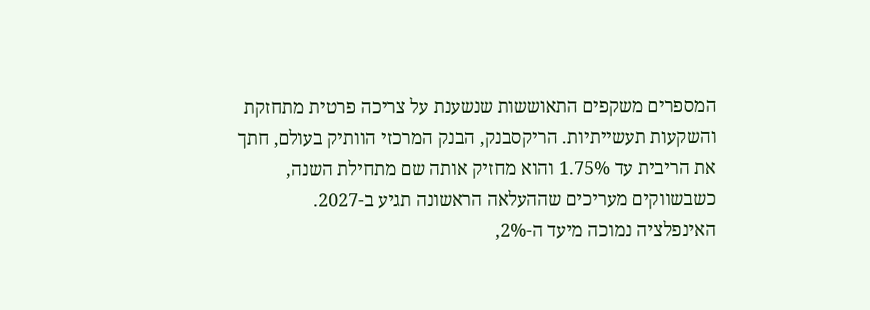המספרים משקפים התאוששות שנשענת על צריכה פרטית מתחזקת והשקעות תעשייתיות. הריקסבנק, הבנק המרכזי הוותיק בעולם, חתך את הריבית עד 1.75% והוא מחזיק אותה שם מתחילת השנה, כשבשווקים מעריכים שההעלאה הראשונה תגיע ב-2027.
האינפלציה נמוכה מיעד ה-2%,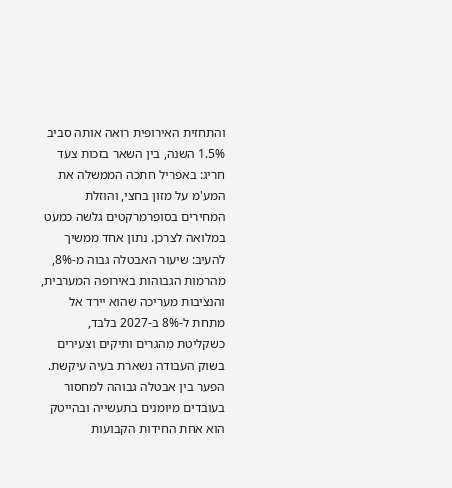והתחזית האירופית רואה אותה סביב 1.5% השנה, בין השאר בזכות צעד חריג: באפריל חתכה הממשלה את המע'מ על מזון בחצי, והוזלת המחירים בסופרמרקטים גלשה כמעט במלואה לצרכן. נתון אחד ממשיך להעיב: שיעור האבטלה גבוה מ-8%, מהרמות הגבוהות באירופה המערבית, והנציבות מעריכה שהוא יירד אל מתחת ל-8% ב-2027 בלבד, כשקליטת מהגרים ותיקים וצעירים בשוק העבודה נשארת בעיה עיקשת. הפער בין אבטלה גבוהה למחסור בעובדים מיומנים בתעשייה ובהייטק הוא אחת החידות הקבועות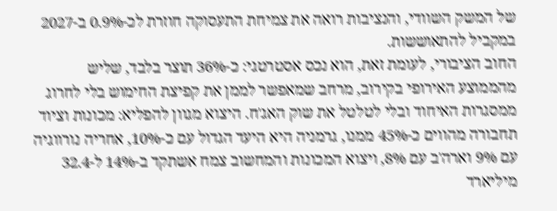של המשק השוודי, והנציבות רואה את צמיחת התעסוקה חוזרת לכ-0.9% ב-2027 במקביל להתאוששות.
החוב הציבורי, לעומת זאת, הוא נכס אסטרטגי: כ-36% תוצר בלבד, שליש מהממוצע האירופי בקירוב, מרחב שמאפשר לממן את קפיצת החימוש בלי לחרוג ממסגרות האיחוד ובלי לטלטל את שוק האג'ח. היצוא מגוון להפליא: מכונות וציוד תחבורה מהווים כ-45% ממנו, גרמניה היא היעד הגדול עם כ-10%, אחריה נורווגיה עם 9% וארה'ב עם 8%, ויצוא המכונות והמחשוב צמח אשתקד ב-14% ל-32.4 מיליארד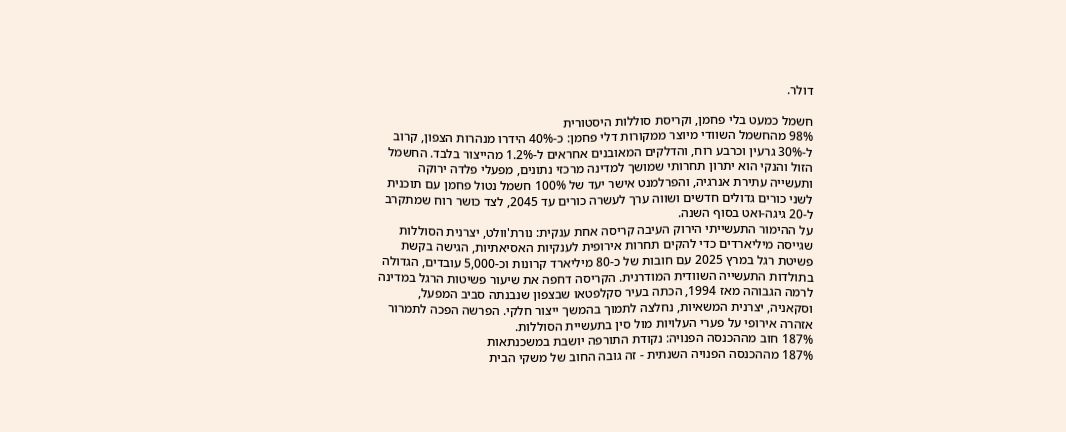דולר.

חשמל כמעט בלי פחמן, וקריסת סוללות היסטורית
98% מהחשמל השוודי מיוצר ממקורות דלי פחמן: כ-40% הידרו מנהרות הצפון, קרוב ל-30% גרעין וכרבע רוח, והדלקים המאובנים אחראים ל-1.2% מהייצור בלבד. החשמל הזול והנקי הוא יתרון תחרותי שמושך למדינה מרכזי נתונים, מפעלי פלדה ירוקה ותעשייה עתירת אנרגיה, והפרלמנט אישר יעד של 100% חשמל נטול פחמן עם תוכנית לשני כורים גדולים חדשים ושווה ערך לעשרה כורים עד 2045, לצד כושר רוח שמתקרב ל-20 גיגה-ואט בסוף השנה.
על ההימור התעשייתי הירוק העיבה קריסה אחת ענקית: נורת'וולט, יצרנית הסוללות שגייסה מיליארדים כדי להקים תחרות אירופית לענקיות האסיאתיות, הגישה בקשת פשיטת רגל במרץ 2025 עם חובות של כ-80 מיליארד קרונות וכ-5,000 עובדים, הגדולה בתולדות התעשייה השוודית המודרנית. הקריסה דחפה את שיעור פשיטות הרגל במדינה לרמה הגבוהה מאז 1994, הכתה בעיר סקלפטאו שבצפון שנבנתה סביב המפעל, וסקאניה, יצרנית המשאיות, נחלצה לתמוך בהמשך ייצור חלקי. הפרשה הפכה לתמרור אזהרה אירופי על פערי העלויות מול סין בתעשיית הסוללות.
187% חוב מההכנסה הפנויה: נקודת התורפה יושבת במשכנתאות
187% מההכנסה הפנויה השנתית - זה גובה החוב של משקי הבית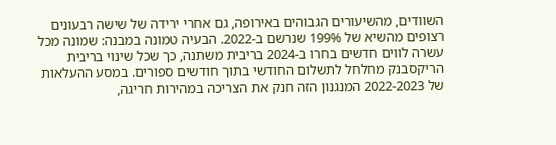השוודים, מהשיעורים הגבוהים באירופה, גם אחרי ירידה של שישה רבעונים רצופים מהשיא של 199% שנרשם ב-2022. הבעיה טמונה במבנה: שמונה מכל עשרה לווים חדשים בחרו ב-2024 בריבית משתנה, כך שכל שינוי בריבית הריקסבנק מחלחל לתשלום החודשי בתוך חודשים ספורים. במסע ההעלאות של 2022-2023 המנגנון הזה חנק את הצריכה במהירות חריגה,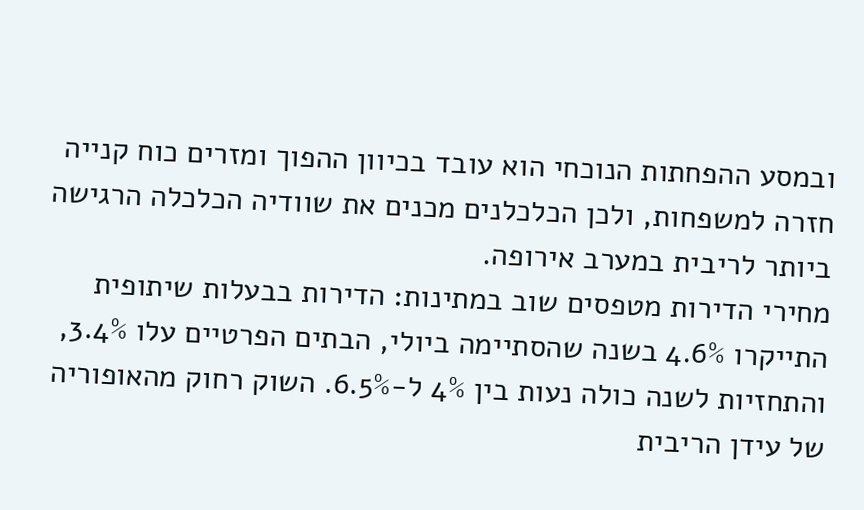ובמסע ההפחתות הנוכחי הוא עובד בכיוון ההפוך ומזרים כוח קנייה חזרה למשפחות, ולכן הכלכלנים מכנים את שוודיה הכלכלה הרגישה ביותר לריבית במערב אירופה.
מחירי הדירות מטפסים שוב במתינות: הדירות בבעלות שיתופית התייקרו 4.6% בשנה שהסתיימה ביולי, הבתים הפרטיים עלו 3.4%, והתחזיות לשנה כולה נעות בין 4% ל-6.5%. השוק רחוק מהאופוריה של עידן הריבית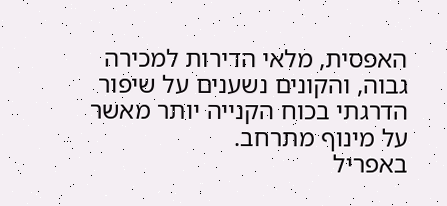האפסית, מלאי הדירות למכירה גבוה, והקונים נשענים על שיפור הדרגתי בכוח הקנייה יותר מאשר על מינוף מתרחב.
באפריל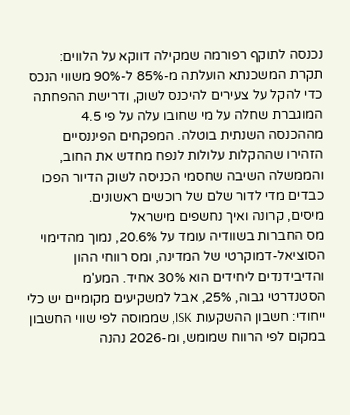נכנסה לתוקף רפורמה שמקילה דווקא על הלווים: תקרת המשכנתא הועלתה מ-85% ל-90% משווי הנכס כדי להקל על צעירים להיכנס לשוק, ודרישת ההפחתה המוגברת שחלה על מי שחובו עלה על פי 4.5 מההכנסה השנתית בוטלה. המפקחים הפיננסיים הזהירו שההקלות עלולות לנפח מחדש את החוב, והממשלה השיבה שחסמי הכניסה לשוק הדיור הפכו כבדים מדי לדור שלם של רוכשים ראשונים.
מיסים, קרונה ואיך נחשפים מישראל
מס החברות בשוודיה עומד על 20.6%, נמוך מהדימוי הסוציאל-דמוקרטי של המדינה, ומס רווחי ההון והדיבידנדים ליחידים הוא 30% אחיד. המע'מ הסטנדרטי גבוה, 25%, אבל למשקיעים מקומיים יש כלי ייחודי: חשבון ההשקעות ISK, שממוסה לפי שווי החשבון במקום לפי הרווח שמומש, ומ-2026 נהנה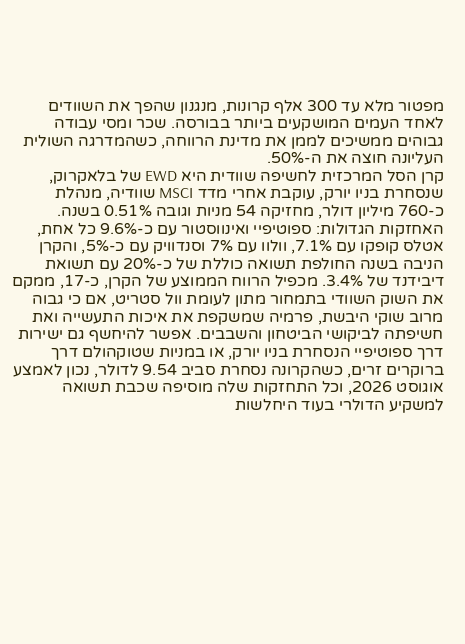מפטור מלא עד 300 אלף קרונות, מנגנון שהפך את השוודים לאחד העמים המושקעים ביותר בבורסה. שכר ומסי עבודה גבוהים ממשיכים לממן את מדינת הרווחה, כשהמדרגה השולית העליונה חוצה את ה-50%.
קרן הסל המרכזית לחשיפה שוודית היא EWD של בלאקרוק, שנסחרת בניו יורק, עוקבת אחרי מדד MSCI שוודיה, מנהלת כ-760 מיליון דולר, מחזיקה 54 מניות וגובה 0.51% בשנה. האחזקות הגדולות: ספוטיפיי ואינווסטור עם כ-9.6% כל אחת, אטלס קופקו עם 7.1%, וולוו עם 7% וסנדוויק עם כ-5%, והקרן הניבה בשנה החולפת תשואה כוללת של כ-20% עם תשואת דיבידנד של 3.4%. מכפיל הרווח הממוצע של הקרן, כ-17, ממקם את השוק השוודי בתמחור מתון לעומת וול סטריט, אם כי גבוה מרוב שוקי היבשת, פרמיה שמשקפת את איכות התעשייה ואת חשיפתה לביקושי הביטחון והשבבים. אפשר להיחשף גם ישירות דרך ספוטיפיי הנסחרת בניו יורק, או במניות שטוקהולם דרך ברוקרים זרים, כשהקרונה נסחרת סביב 9.54 לדולר, נכון לאמצע אוגוסט 2026, וכל התחזקות שלה מוסיפה שכבת תשואה למשקיע הדולרי בעוד היחלשות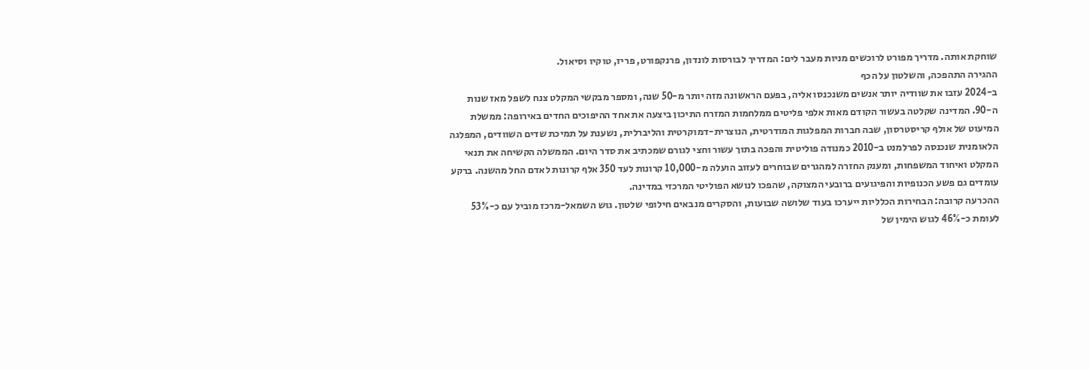שוחקת אותה. מדריך מפורט לרוכשים מניות מעבר לים: המדריך לבורסות לונדון, פרנקפורט, פריז, טוקיו וסיאול.
ההגירה התהפכה, והשלטון על הכף
ב-2024 עזבו את שוודיה יותר אנשים משנכנסו אליה, בפעם הראשונה מזה יותר מ-50 שנה, ומספר מבקשי המקלט צנח לשפל מאז שנות ה-90. המדינה שקלטה בעשור הקודם מאות אלפי פליטים ממלחמות המזרח התיכון ביצעה את אחד ההיפוכים החדים באירופה: ממשלת המיעוט של אולף קריסטרסון, שבה חברות המפלגות המודרטית, הנוצרית-דמוקרטית והליברלית, נשענת על תמיכת שדים השוודים, המפלגה הלאומנית שנכנסה לפרלמנט ב-2010 כמנודה פוליטית והפכה בתוך עשור וחצי לגורם שמכתיב את סדר היום. הממשלה הקשיחה את תנאי המקלט ואיחוד המשפחות, ומענק החזרה למהגרים שבוחרים לעזוב הועלה מ-10,000 קרונות לעד 350 אלף קרונות לאדם החל מהשנה. ברקע עומדים גם פשע הכנופיות והפיגועים ברובעי המצוקה, שהפכו לנושא הפוליטי המרכזי במדינה.
ההכרעה קרובה: הבחירות הכלליות ייערכו בעוד שלושה שבועות, והסקרים מנבאים חילופי שלטון. גוש השמאל-מרכז מוביל עם כ-53% לעומת כ-46% לגוש הימין של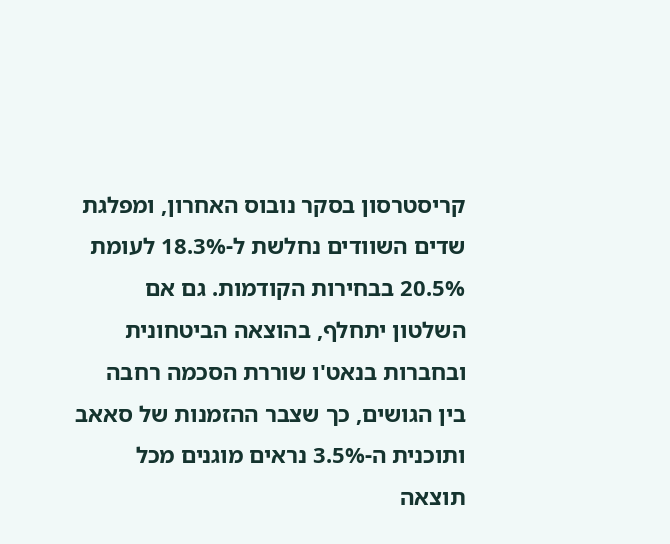קריסטרסון בסקר נובוס האחרון, ומפלגת שדים השוודים נחלשת ל-18.3% לעומת 20.5% בבחירות הקודמות. גם אם השלטון יתחלף, בהוצאה הביטחונית ובחברות בנאט'ו שוררת הסכמה רחבה בין הגושים, כך שצבר ההזמנות של סאאב ותוכנית ה-3.5% נראים מוגנים מכל תוצאה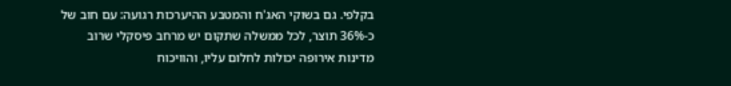בקלפי. גם בשוקי האג'ח והמטבע ההיערכות רגועה: עם חוב של כ-36% תוצר, לכל ממשלה שתקום יש מרחב פיסקלי שרוב מדינות אירופה יכולות לחלום עליו, והוויכוח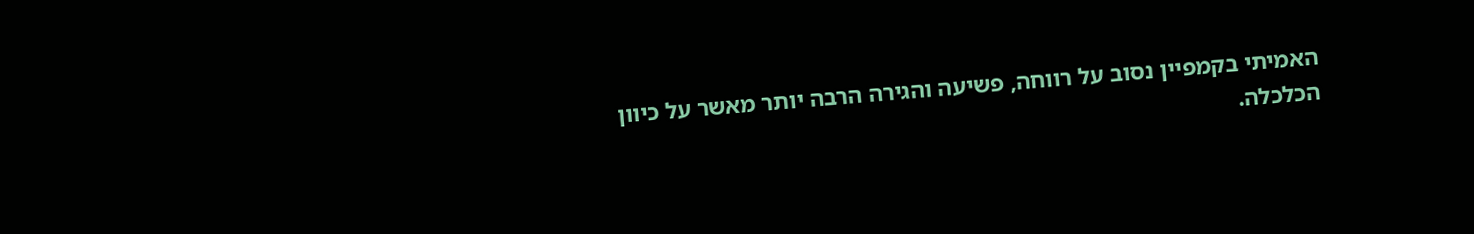האמיתי בקמפיין נסוב על רווחה, פשיעה והגירה הרבה יותר מאשר על כיוון הכלכלה.